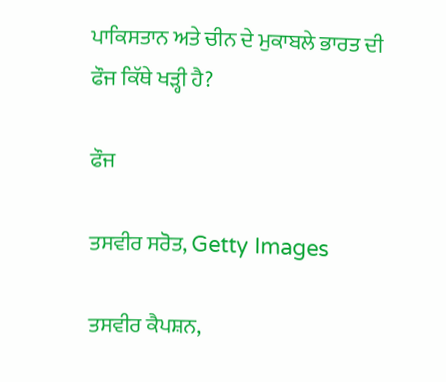ਪਾਕਿਸਤਾਨ ਅਤੇ ਚੀਨ ਦੇ ਮੁਕਾਬਲੇ ਭਾਰਤ ਦੀ ਫੌਜ ਕਿੱਥੇ ਖੜ੍ਹੀ ਹੈ?

ਫੌਜ

ਤਸਵੀਰ ਸਰੋਤ, Getty Images

ਤਸਵੀਰ ਕੈਪਸ਼ਨ,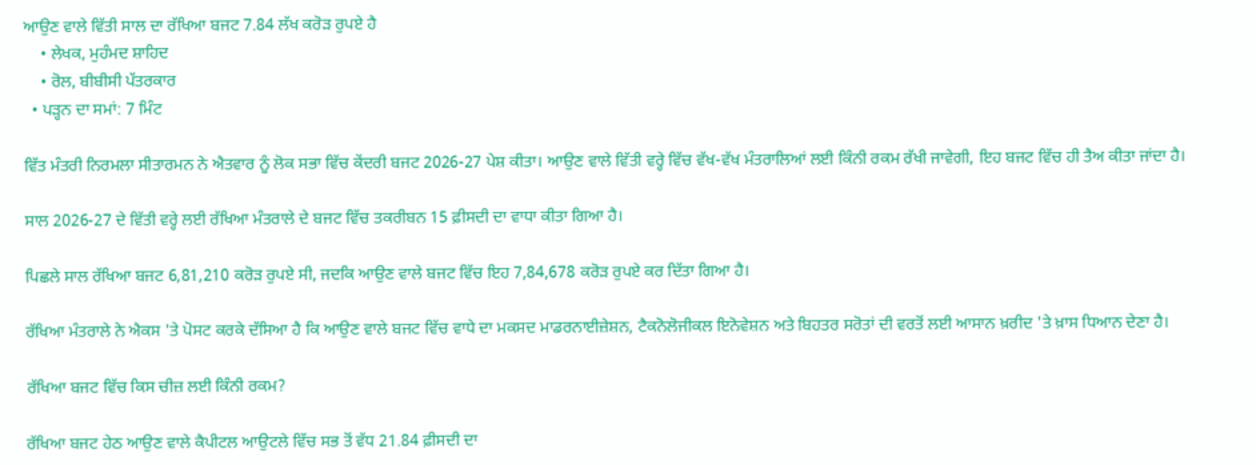ਆਉਣ ਵਾਲੇ ਵਿੱਤੀ ਸਾਲ ਦਾ ਰੱਖਿਆ ਬਜਟ 7.84 ਲੱਖ ਕਰੋੜ ਰੁਪਏ ਹੈ
    • ਲੇਖਕ, ਮੁਹੰਮਦ ਸ਼ਾਹਿਦ
    • ਰੋਲ, ਬੀਬੀਸੀ ਪੱਤਰਕਾਰ
  • ਪੜ੍ਹਨ ਦਾ ਸਮਾਂ: 7 ਮਿੰਟ

ਵਿੱਤ ਮੰਤਰੀ ਨਿਰਮਲਾ ਸੀਤਾਰਮਨ ਨੇ ਐਤਵਾਰ ਨੂੰ ਲੋਕ ਸਭਾ ਵਿੱਚ ਕੇਂਦਰੀ ਬਜਟ 2026-27 ਪੇਸ਼ ਕੀਤਾ। ਆਉਣ ਵਾਲੇ ਵਿੱਤੀ ਵਰ੍ਹੇ ਵਿੱਚ ਵੱਖ-ਵੱਖ ਮੰਤਰਾਲਿਆਂ ਲਈ ਕਿੰਨੀ ਰਕਮ ਰੱਖੀ ਜਾਵੇਗੀ, ਇਹ ਬਜਟ ਵਿੱਚ ਹੀ ਤੈਅ ਕੀਤਾ ਜਾਂਦਾ ਹੈ।

ਸਾਲ 2026-27 ਦੇ ਵਿੱਤੀ ਵਰ੍ਹੇ ਲਈ ਰੱਖਿਆ ਮੰਤਰਾਲੇ ਦੇ ਬਜਟ ਵਿੱਚ ਤਕਰੀਬਨ 15 ਫ਼ੀਸਦੀ ਦਾ ਵਾਧਾ ਕੀਤਾ ਗਿਆ ਹੈ।

ਪਿਛਲੇ ਸਾਲ ਰੱਖਿਆ ਬਜਟ 6,81,210 ਕਰੋੜ ਰੁਪਏ ਸੀ, ਜਦਕਿ ਆਉਣ ਵਾਲੇ ਬਜਟ ਵਿੱਚ ਇਹ 7,84,678 ਕਰੋੜ ਰੁਪਏ ਕਰ ਦਿੱਤਾ ਗਿਆ ਹੈ।

ਰੱਖਿਆ ਮੰਤਰਾਲੇ ਨੇ ਐਕਸ 'ਤੇ ਪੋਸਟ ਕਰਕੇ ਦੱਸਿਆ ਹੈ ਕਿ ਆਉਣ ਵਾਲੇ ਬਜਟ ਵਿੱਚ ਵਾਧੇ ਦਾ ਮਕਸਦ ਮਾਡਰਨਾਈਜ਼ੇਸ਼ਨ, ਟੈਕਨੋਲੋਜੀਕਲ ਇਨੋਵੇਸ਼ਨ ਅਤੇ ਬਿਹਤਰ ਸਰੋਤਾਂ ਦੀ ਵਰਤੋਂ ਲਈ ਆਸਾਨ ਖ਼ਰੀਦ 'ਤੇ ਖ਼ਾਸ ਧਿਆਨ ਦੇਣਾ ਹੈ।

ਰੱਖਿਆ ਬਜਟ ਵਿੱਚ ਕਿਸ ਚੀਜ਼ ਲਈ ਕਿੰਨੀ ਰਕਮ?

ਰੱਖਿਆ ਬਜਟ ਹੇਠ ਆਉਣ ਵਾਲੇ ਕੈਪੀਟਲ ਆਉਟਲੇ ਵਿੱਚ ਸਭ ਤੋਂ ਵੱਧ 21.84 ਫ਼ੀਸਦੀ ਦਾ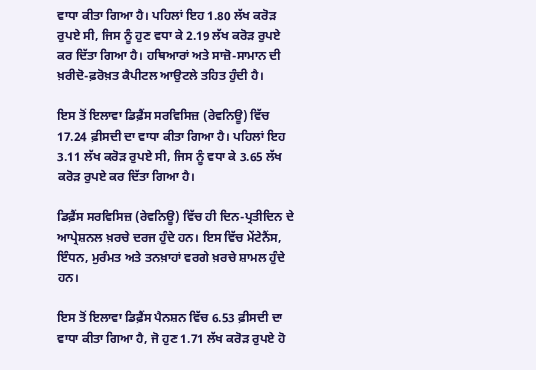ਵਾਧਾ ਕੀਤਾ ਗਿਆ ਹੈ। ਪਹਿਲਾਂ ਇਹ 1.80 ਲੱਖ ਕਰੋੜ ਰੁਪਏ ਸੀ, ਜਿਸ ਨੂੰ ਹੁਣ ਵਧਾ ਕੇ 2.19 ਲੱਖ ਕਰੋੜ ਰੁਪਏ ਕਰ ਦਿੱਤਾ ਗਿਆ ਹੈ। ਹਥਿਆਰਾਂ ਅਤੇ ਸਾਜ਼ੋ-ਸਾਮਾਨ ਦੀ ਖ਼ਰੀਦੋ-ਫ਼ਰੋਖ਼ਤ ਕੈਪੀਟਲ ਆਉਟਲੇ ਤਹਿਤ ਹੁੰਦੀ ਹੈ।

ਇਸ ਤੋਂ ਇਲਾਵਾ ਡਿਫ਼ੈਂਸ ਸਰਵਿਸਿਜ਼ (ਰੇਵਨਿਊ) ਵਿੱਚ 17.24 ਫ਼ੀਸਦੀ ਦਾ ਵਾਧਾ ਕੀਤਾ ਗਿਆ ਹੈ। ਪਹਿਲਾਂ ਇਹ 3.11 ਲੱਖ ਕਰੋੜ ਰੁਪਏ ਸੀ, ਜਿਸ ਨੂੰ ਵਧਾ ਕੇ 3.65 ਲੱਖ ਕਰੋੜ ਰੁਪਏ ਕਰ ਦਿੱਤਾ ਗਿਆ ਹੈ।

ਡਿਫ਼ੈਂਸ ਸਰਵਿਸਿਜ਼ (ਰੇਵਨਿਊ) ਵਿੱਚ ਹੀ ਦਿਨ-ਪ੍ਰਤੀਦਿਨ ਦੇ ਆਪ੍ਰੇਸ਼ਨਲ ਖ਼ਰਚੇ ਦਰਜ ਹੁੰਦੇ ਹਨ। ਇਸ ਵਿੱਚ ਮੇਂਟੇਨੈਂਸ, ਇੰਧਨ, ਮੁਰੰਮਤ ਅਤੇ ਤਨਖ਼ਾਹਾਂ ਵਰਗੇ ਖ਼ਰਚੇ ਸ਼ਾਮਲ ਹੁੰਦੇ ਹਨ।

ਇਸ ਤੋਂ ਇਲਾਵਾ ਡਿਫ਼ੈਂਸ ਪੈਨਸ਼ਨ ਵਿੱਚ 6.53 ਫ਼ੀਸਦੀ ਦਾ ਵਾਧਾ ਕੀਤਾ ਗਿਆ ਹੈ, ਜੋ ਹੁਣ 1.71 ਲੱਖ ਕਰੋੜ ਰੁਪਏ ਹੋ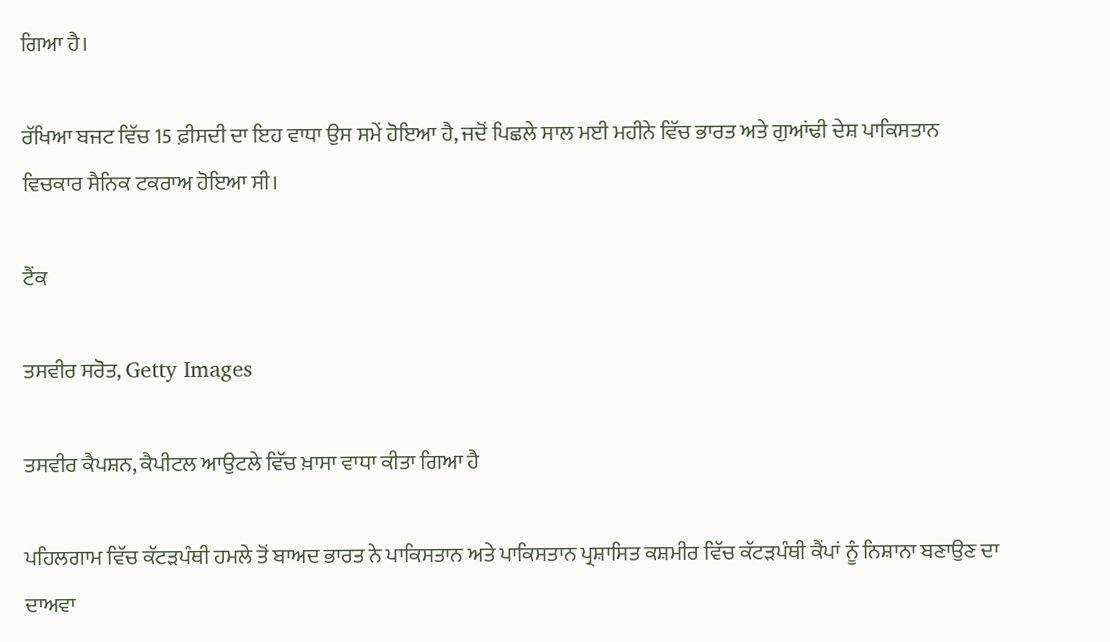ਗਿਆ ਹੈ।

ਰੱਖਿਆ ਬਜਟ ਵਿੱਚ 15 ਫ਼ੀਸਦੀ ਦਾ ਇਹ ਵਾਧਾ ਉਸ ਸਮੇਂ ਹੋਇਆ ਹੈ, ਜਦੋਂ ਪਿਛਲੇ ਸਾਲ ਮਈ ਮਹੀਨੇ ਵਿੱਚ ਭਾਰਤ ਅਤੇ ਗੁਆਂਢੀ ਦੇਸ਼ ਪਾਕਿਸਤਾਨ ਵਿਚਕਾਰ ਸੈਨਿਕ ਟਕਰਾਅ ਹੋਇਆ ਸੀ।

ਟੈਂਕ

ਤਸਵੀਰ ਸਰੋਤ, Getty Images

ਤਸਵੀਰ ਕੈਪਸ਼ਨ, ਕੈਪੀਟਲ ਆਉਟਲੇ ਵਿੱਚ ਖ਼ਾਸਾ ਵਾਧਾ ਕੀਤਾ ਗਿਆ ਹੈ

ਪਹਿਲਗਾਮ ਵਿੱਚ ਕੱਟੜਪੰਥੀ ਹਮਲੇ ਤੋਂ ਬਾਅਦ ਭਾਰਤ ਨੇ ਪਾਕਿਸਤਾਨ ਅਤੇ ਪਾਕਿਸਤਾਨ ਪ੍ਰਸ਼ਾਸਿਤ ਕਸ਼ਮੀਰ ਵਿੱਚ ਕੱਟੜਪੰਥੀ ਕੈਂਪਾਂ ਨੂੰ ਨਿਸ਼ਾਨਾ ਬਣਾਉਣ ਦਾ ਦਾਅਵਾ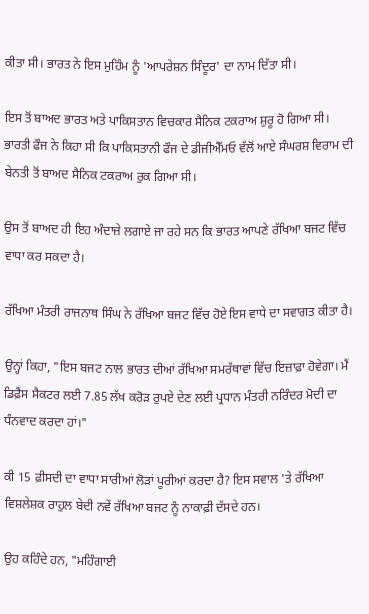ਕੀਤਾ ਸੀ। ਭਾਰਤ ਨੇ ਇਸ ਮੁਹਿੰਮ ਨੂੰ 'ਆਪਰੇਸ਼ਨ ਸਿੰਦੂਰ' ਦਾ ਨਾਮ ਦਿੱਤਾ ਸੀ।

ਇਸ ਤੋਂ ਬਾਅਦ ਭਾਰਤ ਅਤੇ ਪਾਕਿਸਤਾਨ ਵਿਚਕਾਰ ਸੈਨਿਕ ਟਕਰਾਅ ਸ਼ੁਰੂ ਹੋ ਗਿਆ ਸੀ। ਭਾਰਤੀ ਫੌਜ ਨੇ ਕਿਹਾ ਸੀ ਕਿ ਪਾਕਿਸਤਾਨੀ ਫੌਜ ਦੇ ਡੀਜੀਐੱਮਓ ਵੱਲੋਂ ਆਏ ਸੰਘਰਸ਼ ਵਿਰਾਮ ਦੀ ਬੇਨਤੀ ਤੋਂ ਬਾਅਦ ਸੈਨਿਕ ਟਕਰਾਅ ਰੁਕ ਗਿਆ ਸੀ।

ਉਸ ਤੋਂ ਬਾਅਦ ਹੀ ਇਹ ਅੰਦਾਜ਼ੇ ਲਗਾਏ ਜਾ ਰਹੇ ਸਨ ਕਿ ਭਾਰਤ ਆਪਣੇ ਰੱਖਿਆ ਬਜਟ ਵਿੱਚ ਵਾਧਾ ਕਰ ਸਕਦਾ ਹੈ।

ਰੱਖਿਆ ਮੰਤਰੀ ਰਾਜਨਾਥ ਸਿੰਘ ਨੇ ਰੱਖਿਆ ਬਜਟ ਵਿੱਚ ਹੋਏ ਇਸ ਵਾਧੇ ਦਾ ਸਵਾਗਤ ਕੀਤਾ ਹੈ।

ਉਨ੍ਹਾਂ ਕਿਹਾ, "ਇਸ ਬਜਟ ਨਾਲ ਭਾਰਤ ਦੀਆਂ ਰੱਖਿਆ ਸਮਰੱਥਾਵਾਂ ਵਿੱਚ ਇਜ਼ਾਫ਼ਾ ਹੋਵੇਗਾ। ਮੈਂ ਡਿਫ਼ੈਂਸ ਸੈਕਟਰ ਲਈ 7.85 ਲੱਖ ਕਰੋੜ ਰੁਪਏ ਦੇਣ ਲਈ ਪ੍ਰਧਾਨ ਮੰਤਰੀ ਨਰਿੰਦਰ ਮੋਦੀ ਦਾ ਧੰਨਵਾਦ ਕਰਦਾ ਹਾਂ।"

ਕੀ 15 ਫ਼ੀਸਦੀ ਦਾ ਵਾਧਾ ਸਾਰੀਆਂ ਲੋੜਾਂ ਪੂਰੀਆਂ ਕਰਦਾ ਹੈ? ਇਸ ਸਵਾਲ 'ਤੇ ਰੱਖਿਆ ਵਿਸ਼ਲੇਸ਼ਕ ਰਾਹੁਲ ਬੇਦੀ ਨਵੇਂ ਰੱਖਿਆ ਬਜਟ ਨੂੰ ਨਾਕਾਫ਼ੀ ਦੱਸਦੇ ਹਨ।

ਉਹ ਕਹਿੰਦੇ ਹਨ, "ਮਹਿੰਗਾਈ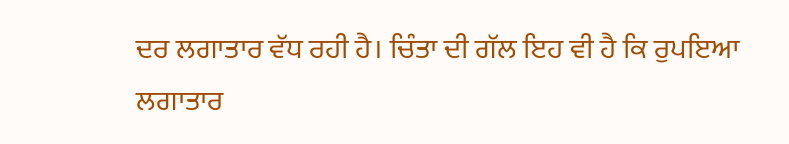ਦਰ ਲਗਾਤਾਰ ਵੱਧ ਰਹੀ ਹੈ। ਚਿੰਤਾ ਦੀ ਗੱਲ ਇਹ ਵੀ ਹੈ ਕਿ ਰੁਪਇਆ ਲਗਾਤਾਰ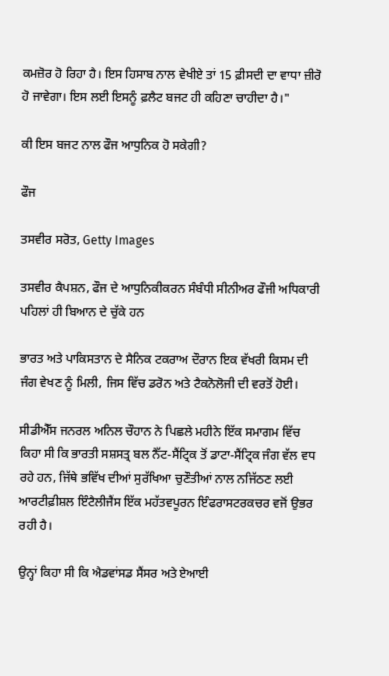ਕਮਜ਼ੋਰ ਹੋ ਰਿਹਾ ਹੈ। ਇਸ ਹਿਸਾਬ ਨਾਲ ਵੇਖੀਏ ਤਾਂ 15 ਫ਼ੀਸਦੀ ਦਾ ਵਾਧਾ ਜ਼ੀਰੋ ਹੋ ਜਾਵੇਗਾ। ਇਸ ਲਈ ਇਸਨੂੰ ਫ਼ਲੈਟ ਬਜਟ ਹੀ ਕਹਿਣਾ ਚਾਹੀਦਾ ਹੈ।"

ਕੀ ਇਸ ਬਜਟ ਨਾਲ ਫੌਜ ਆਧੁਨਿਕ ਹੋ ਸਕੇਗੀ?

ਫੌਜ

ਤਸਵੀਰ ਸਰੋਤ, Getty Images

ਤਸਵੀਰ ਕੈਪਸ਼ਨ, ਫੌਜ ਦੇ ਆਧੁਨਿਕੀਕਰਨ ਸੰਬੰਧੀ ਸੀਨੀਅਰ ਫੌਜੀ ਅਧਿਕਾਰੀ ਪਹਿਲਾਂ ਹੀ ਬਿਆਨ ਦੇ ਚੁੱਕੇ ਹਨ

ਭਾਰਤ ਅਤੇ ਪਾਕਿਸਤਾਨ ਦੇ ਸੈਨਿਕ ਟਕਰਾਅ ਦੌਰਾਨ ਇਕ ਵੱਖਰੀ ਕਿਸਮ ਦੀ ਜੰਗ ਵੇਖਣ ਨੂੰ ਮਿਲੀ, ਜਿਸ ਵਿੱਚ ਡਰੋਨ ਅਤੇ ਟੈਕਨੋਲੋਜੀ ਦੀ ਵਰਤੋਂ ਹੋਈ।

ਸੀਡੀਐੱਸ ਜਨਰਲ ਅਨਿਲ ਚੌਹਾਨ ਨੇ ਪਿਛਲੇ ਮਹੀਨੇ ਇੱਕ ਸਮਾਗਮ ਵਿੱਚ ਕਿਹਾ ਸੀ ਕਿ ਭਾਰਤੀ ਸਸ਼ਸਤ੍ਰ ਬਲ ਨੈੱਟ-ਸੈਂਟ੍ਰਿਕ ਤੋਂ ਡਾਟਾ-ਸੈਂਟ੍ਰਿਕ ਜੰਗ ਵੱਲ ਵਧ ਰਹੇ ਹਨ, ਜਿੱਥੇ ਭਵਿੱਖ ਦੀਆਂ ਸੁਰੱਖਿਆ ਚੁਣੌਤੀਆਂ ਨਾਲ ਨਜਿੱਠਣ ਲਈ ਆਰਟੀਫ਼ੀਸ਼ਲ ਇੰਟੈਲੀਜੈਂਸ ਇੱਕ ਮਹੱਤਵਪੂਰਨ ਇੰਫਰਾਸਟਰਕਚਰ ਵਜੋਂ ਉਭਰ ਰਹੀ ਹੈ।

ਉਨ੍ਹਾਂ ਕਿਹਾ ਸੀ ਕਿ ਐਡਵਾਂਸਡ ਸੈਂਸਰ ਅਤੇ ਏਆਈ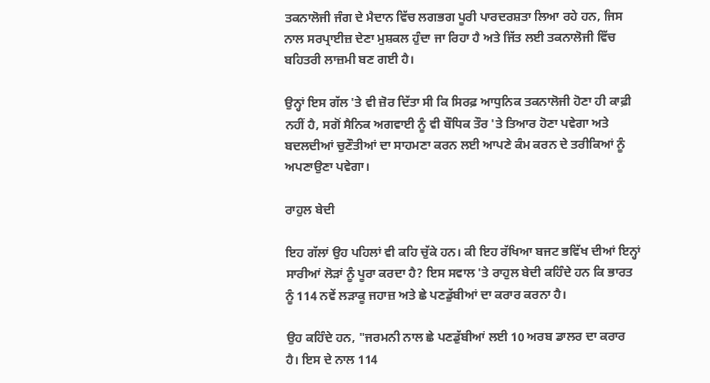ਤਕਨਾਲੋਜੀ ਜੰਗ ਦੇ ਮੈਦਾਨ ਵਿੱਚ ਲਗਭਗ ਪੂਰੀ ਪਾਰਦਰਸ਼ਤਾ ਲਿਆ ਰਹੇ ਹਨ, ਜਿਸ ਨਾਲ ਸਰਪ੍ਰਾਈਜ਼ ਦੇਣਾ ਮੁਸ਼ਕਲ ਹੁੰਦਾ ਜਾ ਰਿਹਾ ਹੈ ਅਤੇ ਜਿੱਤ ਲਈ ਤਕਨਾਲੋਜੀ ਵਿੱਚ ਬਹਿਤਰੀ ਲਾਜ਼ਮੀ ਬਣ ਗਈ ਹੈ।

ਉਨ੍ਹਾਂ ਇਸ ਗੱਲ 'ਤੇ ਵੀ ਜ਼ੋਰ ਦਿੱਤਾ ਸੀ ਕਿ ਸਿਰਫ਼ ਆਧੁਨਿਕ ਤਕਨਾਲੋਜੀ ਹੋਣਾ ਹੀ ਕਾਫ਼ੀ ਨਹੀਂ ਹੈ, ਸਗੋਂ ਸੈਨਿਕ ਅਗਵਾਈ ਨੂੰ ਵੀ ਬੌਧਿਕ ਤੌਰ 'ਤੇ ਤਿਆਰ ਹੋਣਾ ਪਵੇਗਾ ਅਤੇ ਬਦਲਦੀਆਂ ਚੁਣੌਤੀਆਂ ਦਾ ਸਾਹਮਣਾ ਕਰਨ ਲਈ ਆਪਣੇ ਕੰਮ ਕਰਨ ਦੇ ਤਰੀਕਿਆਂ ਨੂੰ ਅਪਣਾਉਣਾ ਪਵੇਗਾ।

ਰਾਹੁਲ ਬੇਦੀ

ਇਹ ਗੱਲਾਂ ਉਹ ਪਹਿਲਾਂ ਵੀ ਕਹਿ ਚੁੱਕੇ ਹਨ। ਕੀ ਇਹ ਰੱਖਿਆ ਬਜਟ ਭਵਿੱਖ ਦੀਆਂ ਇਨ੍ਹਾਂ ਸਾਰੀਆਂ ਲੋੜਾਂ ਨੂੰ ਪੂਰਾ ਕਰਦਾ ਹੈ? ਇਸ ਸਵਾਲ 'ਤੇ ਰਾਹੁਲ ਬੇਦੀ ਕਹਿੰਦੇ ਹਨ ਕਿ ਭਾਰਤ ਨੂੰ 114 ਨਵੇਂ ਲੜਾਕੂ ਜਹਾਜ਼ ਅਤੇ ਛੇ ਪਣਡੁੱਬੀਆਂ ਦਾ ਕਰਾਰ ਕਰਨਾ ਹੈ।

ਉਹ ਕਹਿੰਦੇ ਹਨ, "ਜਰਮਨੀ ਨਾਲ ਛੇ ਪਣਡੁੱਬੀਆਂ ਲਈ 10 ਅਰਬ ਡਾਲਰ ਦਾ ਕਰਾਰ ਹੈ। ਇਸ ਦੇ ਨਾਲ 114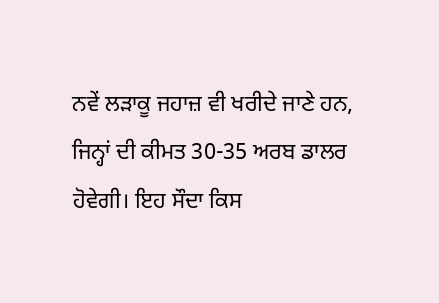ਨਵੇਂ ਲੜਾਕੂ ਜਹਾਜ਼ ਵੀ ਖਰੀਦੇ ਜਾਣੇ ਹਨ, ਜਿਨ੍ਹਾਂ ਦੀ ਕੀਮਤ 30-35 ਅਰਬ ਡਾਲਰ ਹੋਵੇਗੀ। ਇਹ ਸੌਦਾ ਕਿਸ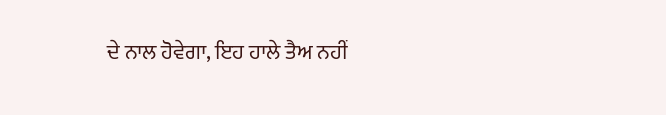ਦੇ ਨਾਲ ਹੋਵੇਗਾ, ਇਹ ਹਾਲੇ ਤੈਅ ਨਹੀਂ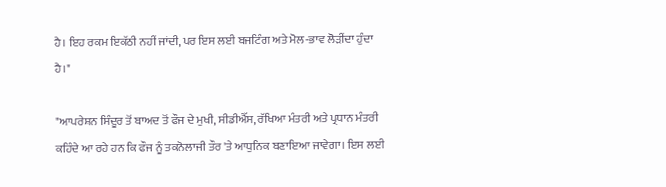ਹੈ। ਇਹ ਰਕਮ ਇਕੱਠੀ ਨਹੀਂ ਜਾਂਦੀ, ਪਰ ਇਸ ਲਈ ਬਜਟਿੰਗ ਅਤੇ ਮੋਲ-ਭਾਵ ਲੋੜੀਂਦਾ ਹੁੰਦਾ ਹੈ।"

"ਆਪਰੇਸ਼ਨ ਸਿੰਦੂਰ ਤੋਂ ਬਾਅਦ ਤੋਂ ਫੌਜ ਦੇ ਮੁਖੀ, ਸੀਡੀਐੱਸ, ਰੱਖਿਆ ਮੰਤਰੀ ਅਤੇ ਪ੍ਰਧਾਨ ਮੰਤਰੀ ਕਹਿੰਦੇ ਆ ਰਹੇ ਹਨ ਕਿ ਫੌਜ ਨੂੰ ਤਕਨੋਲਾਜੀ ਤੌਰ 'ਤੇ ਆਧੁਨਿਕ ਬਣਾਇਆ ਜਾਵੇਗਾ। ਇਸ ਲਈ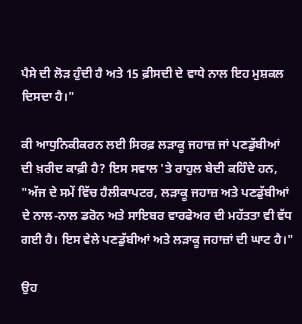ਪੈਸੇ ਦੀ ਲੋੜ ਹੁੰਦੀ ਹੈ ਅਤੇ 15 ਫ਼ੀਸਦੀ ਦੇ ਵਾਧੇ ਨਾਲ ਇਹ ਮੁਸ਼ਕਲ ਦਿਸਦਾ ਹੈ।"

ਕੀ ਆਧੁਨਿਕੀਕਰਨ ਲਈ ਸਿਰਫ਼ ਲੜਾਕੂ ਜਹਾਜ਼ ਜਾਂ ਪਣਡੁੱਬੀਆਂ ਦੀ ਖ਼ਰੀਦ ਕਾਫ਼ੀ ਹੈ? ਇਸ ਸਵਾਲ 'ਤੇ ਰਾਹੁਲ ਬੇਦੀ ਕਹਿੰਦੇ ਹਨ, "ਅੱਜ ਦੇ ਸਮੇਂ ਵਿੱਚ ਹੈਲੀਕਾਪਟਰ, ਲੜਾਕੂ ਜਹਾਜ਼ ਅਤੇ ਪਣਡੁੱਬੀਆਂ ਦੇ ਨਾਲ-ਨਾਲ ਡਰੋਨ ਅਤੇ ਸਾਇਬਰ ਵਾਰਫੇਅਰ ਦੀ ਮਹੱਤਤਾ ਵੀ ਵੱਧ ਗਈ ਹੈ। ਇਸ ਵੇਲੇ ਪਣਡੁੱਬੀਆਂ ਅਤੇ ਲੜਾਕੂ ਜਹਾਜ਼ਾਂ ਦੀ ਘਾਟ ਹੈ।"

ਉਹ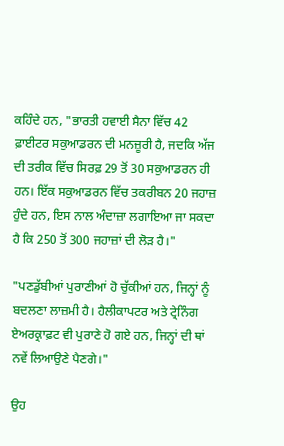ਕਹਿੰਦੇ ਹਨ, "ਭਾਰਤੀ ਹਵਾਈ ਸੈਨਾ ਵਿੱਚ 42 ਫ਼ਾਈਟਰ ਸਕੁਆਡਰਨ ਦੀ ਮਨਜ਼ੂਰੀ ਹੈ, ਜਦਕਿ ਅੱਜ ਦੀ ਤਰੀਕ ਵਿੱਚ ਸਿਰਫ਼ 29 ਤੋਂ 30 ਸਕੁਆਡਰਨ ਹੀ ਹਨ। ਇੱਕ ਸਕੁਆਡਰਨ ਵਿੱਚ ਤਕਰੀਬਨ 20 ਜਹਾਜ਼ ਹੁੰਦੇ ਹਨ, ਇਸ ਨਾਲ ਅੰਦਾਜ਼ਾ ਲਗਾਇਆ ਜਾ ਸਕਦਾ ਹੈ ਕਿ 250 ਤੋਂ 300 ਜਹਾਜ਼ਾਂ ਦੀ ਲੋੜ ਹੈ।"

"ਪਣਡੁੱਬੀਆਂ ਪੁਰਾਣੀਆਂ ਹੋ ਚੁੱਕੀਆਂ ਹਨ, ਜਿਨ੍ਹਾਂ ਨੂੰ ਬਦਲਣਾ ਲਾਜ਼ਮੀ ਹੈ। ਹੈਲੀਕਾਪਟਰ ਅਤੇ ਟ੍ਰੇਨਿੰਗ ਏਅਰਕ੍ਰਾਫ਼ਟ ਵੀ ਪੁਰਾਣੇ ਹੋ ਗਏ ਹਨ, ਜਿਨ੍ਹਾਂ ਦੀ ਥਾਂ ਨਵੇਂ ਲਿਆਉਣੇ ਪੈਣਗੇ।"

ਉਹ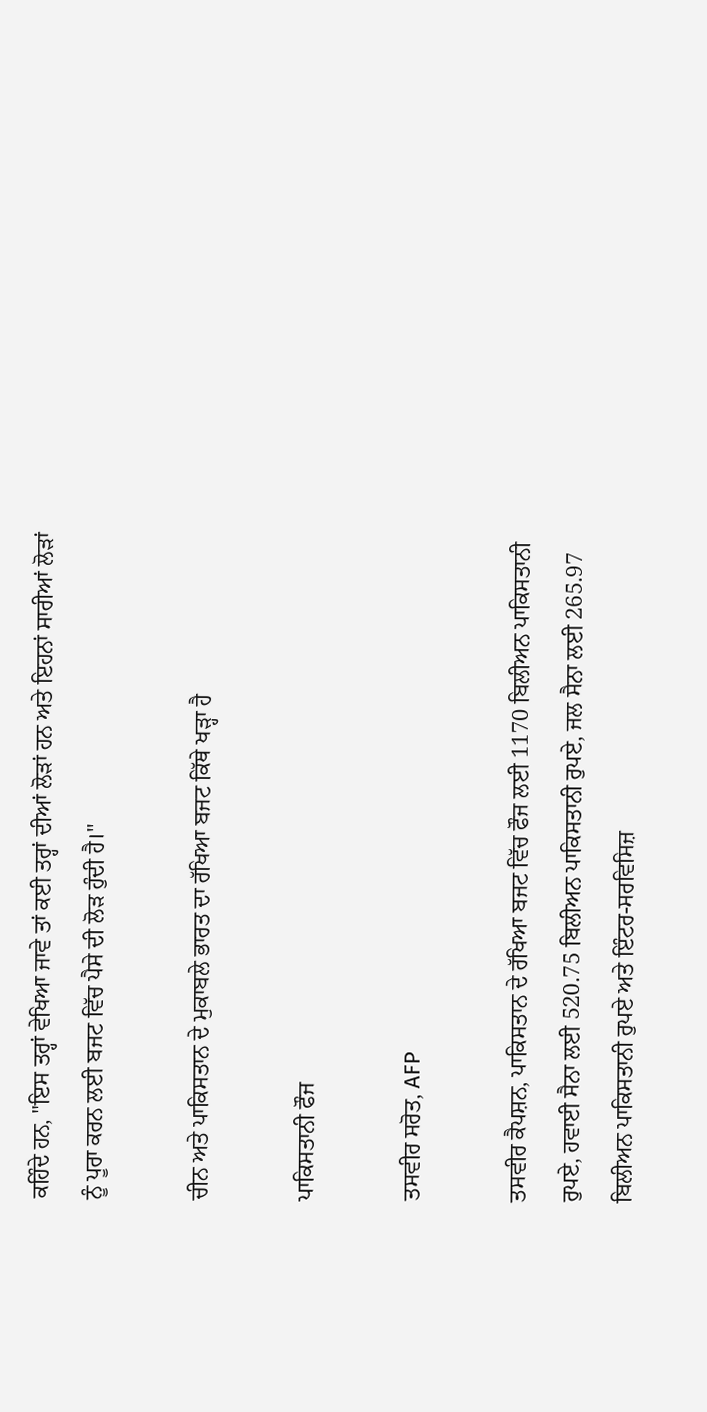ਕਹਿੰਦੇ ਹਨ, "ਇਸ ਤਰ੍ਹਾਂ ਵੇਖਿਆ ਜਾਵੇ ਤਾਂ ਕਈ ਤਰ੍ਹਾਂ ਦੀਆਂ ਲੋੜਾਂ ਹਨ ਅਤੇ ਇਹਨਾਂ ਸਾਰੀਆਂ ਲੋੜਾਂ ਨੂੰ ਪੂਰਾ ਕਰਨ ਲਈ ਬਜਟ ਵਿੱਚ ਪੈਸੇ ਦੀ ਲੋੜ ਹੁੰਦੀ ਹੈ।"

ਚੀਨ ਅਤੇ ਪਾਕਿਸਤਾਨ ਦੇ ਮੁਕਾਬਲੇ ਭਾਰਤ ਦਾ ਰੱਖਿਆ ਬਜਟ ਕਿੱਥੇ ਖੜ੍ਹਾ ਹੈ

ਪਾਕਿਸਤਾਨੀ ਫੌਜ

ਤਸਵੀਰ ਸਰੋਤ, AFP

ਤਸਵੀਰ ਕੈਪਸ਼ਨ, ਪਾਕਿਸਤਾਨ ਦੇ ਰੱਖਿਆ ਬਜਟ ਵਿੱਚ ਫੌਜ ਲਈ 1170 ਬਿਲੀਅਨ ਪਾਕਿਸਤਾਨੀ ਰੁਪਏ, ਹਵਾਈ ਸੈਨਾ ਲਈ 520.75 ਬਿਲੀਅਨ ਪਾਕਿਸਤਾਨੀ ਰੁਪਏ, ਜਲ ਸੈਨਾ ਲਈ 265.97 ਬਿਲੀਅਨ ਪਾਕਿਸਤਾਨੀ ਰੁਪਏ ਅਤੇ ਇੰਟਰ-ਸਰਵਿਸਿਜ਼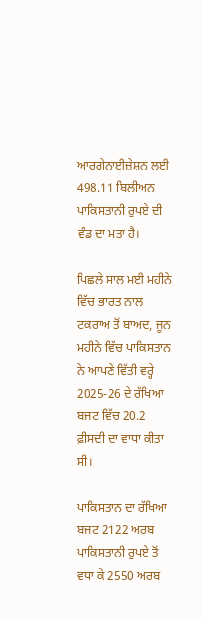ਆਰਗੇਨਾਈਜ਼ੇਸ਼ਨ ਲਈ 498.11 ਬਿਲੀਅਨ ਪਾਕਿਸਤਾਨੀ ਰੁਪਏ ਦੀ ਵੰਡ ਦਾ ਮਤਾ ਹੈ।

ਪਿਛਲੇ ਸਾਲ ਮਈ ਮਹੀਨੇ ਵਿੱਚ ਭਾਰਤ ਨਾਲ ਟਕਰਾਅ ਤੋਂ ਬਾਅਦ, ਜੂਨ ਮਹੀਨੇ ਵਿੱਚ ਪਾਕਿਸਤਾਨ ਨੇ ਆਪਣੇ ਵਿੱਤੀ ਵਰ੍ਹੇ 2025-26 ਦੇ ਰੱਖਿਆ ਬਜਟ ਵਿੱਚ 20.2 ਫ਼ੀਸਦੀ ਦਾ ਵਾਧਾ ਕੀਤਾ ਸੀ।

ਪਾਕਿਸਤਾਨ ਦਾ ਰੱਖਿਆ ਬਜਟ 2122 ਅਰਬ ਪਾਕਿਸਤਾਨੀ ਰੁਪਏ ਤੋਂ ਵਧਾ ਕੇ 2550 ਅਰਬ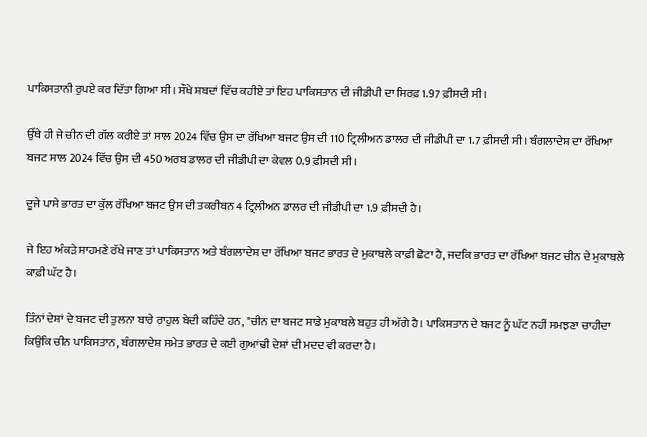ਪਾਕਿਸਤਾਨੀ ਰੁਪਏ ਕਰ ਦਿੱਤਾ ਗਿਆ ਸੀ। ਸੌਖੇ ਸ਼ਬਦਾਂ ਵਿੱਚ ਕਹੀਏ ਤਾਂ ਇਹ ਪਾਕਿਸਤਾਨ ਦੀ ਜੀਡੀਪੀ ਦਾ ਸਿਰਫ਼ 1.97 ਫ਼ੀਸਦੀ ਸੀ।

ਉੱਥੇ ਹੀ ਜੇ ਚੀਨ ਦੀ ਗੱਲ ਕਰੀਏ ਤਾਂ ਸਾਲ 2024 ਵਿੱਚ ਉਸ ਦਾ ਰੱਖਿਆ ਬਜਟ ਉਸ ਦੀ 110 ਟ੍ਰਿਲੀਅਨ ਡਾਲਰ ਦੀ ਜੀਡੀਪੀ ਦਾ 1.7 ਫ਼ੀਸਦੀ ਸੀ। ਬੰਗਲਾਦੇਸ਼ ਦਾ ਰੱਖਿਆ ਬਜਟ ਸਾਲ 2024 ਵਿੱਚ ਉਸ ਦੀ 450 ਅਰਬ ਡਾਲਰ ਦੀ ਜੀਡੀਪੀ ਦਾ ਕੇਵਲ 0.9 ਫ਼ੀਸਦੀ ਸੀ।

ਦੂਜੇ ਪਾਸੇ ਭਾਰਤ ਦਾ ਕੁੱਲ ਰੱਖਿਆ ਬਜਟ ਉਸ ਦੀ ਤਕਰੀਬਨ 4 ਟ੍ਰਿਲੀਅਨ ਡਾਲਰ ਦੀ ਜੀਡੀਪੀ ਦਾ 1.9 ਫ਼ੀਸਦੀ ਹੈ।

ਜੇ ਇਹ ਅੰਕੜੇ ਸਾਹਮਣੇ ਰੱਖੇ ਜਾਣ ਤਾਂ ਪਾਕਿਸਤਾਨ ਅਤੇ ਬੰਗਲਾਦੇਸ਼ ਦਾ ਰੱਖਿਆ ਬਜਟ ਭਾਰਤ ਦੇ ਮੁਕਾਬਲੇ ਕਾਫ਼ੀ ਛੋਟਾ ਹੈ, ਜਦਕਿ ਭਾਰਤ ਦਾ ਰੱਖਿਆ ਬਜਟ ਚੀਨ ਦੇ ਮੁਕਾਬਲੇ ਕਾਫ਼ੀ ਘੱਟ ਹੈ।

ਤਿੰਨਾਂ ਦੇਸ਼ਾਂ ਦੇ ਬਜਟ ਦੀ ਤੁਲਨਾ ਬਾਰੇ ਰਾਹੁਲ ਬੇਦੀ ਕਹਿੰਦੇ ਹਨ, "ਚੀਨ ਦਾ ਬਜਟ ਸਾਡੇ ਮੁਕਾਬਲੇ ਬਹੁਤ ਹੀ ਅੱਗੇ ਹੈ। ਪਾਕਿਸਤਾਨ ਦੇ ਬਜਟ ਨੂੰ ਘੱਟ ਨਹੀਂ ਸਮਝਣਾ ਚਾਹੀਦਾ ਕਿਉਂਕਿ ਚੀਨ ਪਾਕਿਸਤਾਨ, ਬੰਗਲਾਦੇਸ਼ ਸਮੇਤ ਭਾਰਤ ਦੇ ਕਈ ਗੁਆਂਢੀ ਦੇਸ਼ਾਂ ਦੀ ਮਦਦ ਵੀ ਕਰਦਾ ਹੈ।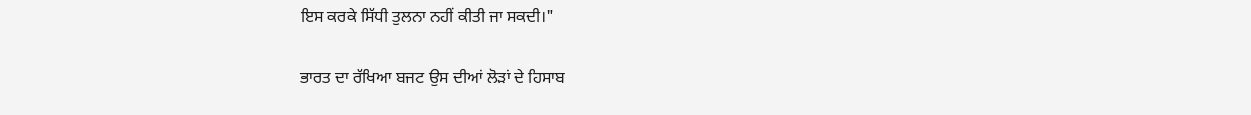ਇਸ ਕਰਕੇ ਸਿੱਧੀ ਤੁਲਨਾ ਨਹੀਂ ਕੀਤੀ ਜਾ ਸਕਦੀ।"

ਭਾਰਤ ਦਾ ਰੱਖਿਆ ਬਜਟ ਉਸ ਦੀਆਂ ਲੋੜਾਂ ਦੇ ਹਿਸਾਬ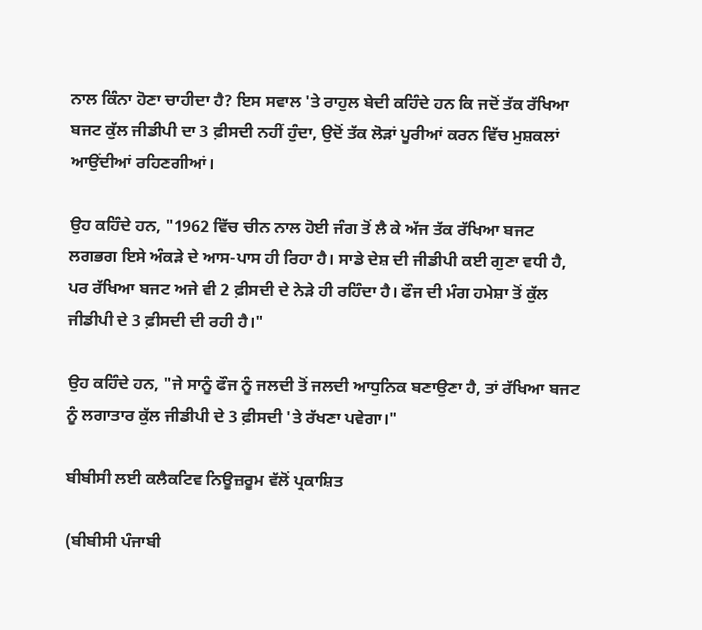ਨਾਲ ਕਿੰਨਾ ਹੋਣਾ ਚਾਹੀਦਾ ਹੈ? ਇਸ ਸਵਾਲ 'ਤੇ ਰਾਹੁਲ ਬੇਦੀ ਕਹਿੰਦੇ ਹਨ ਕਿ ਜਦੋਂ ਤੱਕ ਰੱਖਿਆ ਬਜਟ ਕੁੱਲ ਜੀਡੀਪੀ ਦਾ 3 ਫ਼ੀਸਦੀ ਨਹੀਂ ਹੁੰਦਾ, ਉਦੋਂ ਤੱਕ ਲੋੜਾਂ ਪੂਰੀਆਂ ਕਰਨ ਵਿੱਚ ਮੁਸ਼ਕਲਾਂ ਆਉਂਦੀਆਂ ਰਹਿਣਗੀਆਂ।

ਉਹ ਕਹਿੰਦੇ ਹਨ, "1962 ਵਿੱਚ ਚੀਨ ਨਾਲ ਹੋਈ ਜੰਗ ਤੋਂ ਲੈ ਕੇ ਅੱਜ ਤੱਕ ਰੱਖਿਆ ਬਜਟ ਲਗਭਗ ਇਸੇ ਅੰਕੜੇ ਦੇ ਆਸ-ਪਾਸ ਹੀ ਰਿਹਾ ਹੈ। ਸਾਡੇ ਦੇਸ਼ ਦੀ ਜੀਡੀਪੀ ਕਈ ਗੁਣਾ ਵਧੀ ਹੈ, ਪਰ ਰੱਖਿਆ ਬਜਟ ਅਜੇ ਵੀ 2 ਫ਼ੀਸਦੀ ਦੇ ਨੇੜੇ ਹੀ ਰਹਿੰਦਾ ਹੈ। ਫੌਜ ਦੀ ਮੰਗ ਹਮੇਸ਼ਾ ਤੋਂ ਕੁੱਲ ਜੀਡੀਪੀ ਦੇ 3 ਫ਼ੀਸਦੀ ਦੀ ਰਹੀ ਹੈ।"

ਉਹ ਕਹਿੰਦੇ ਹਨ, "ਜੇ ਸਾਨੂੰ ਫੌਜ ਨੂੰ ਜਲਦੀ ਤੋਂ ਜਲਦੀ ਆਧੁਨਿਕ ਬਣਾਉਣਾ ਹੈ, ਤਾਂ ਰੱਖਿਆ ਬਜਟ ਨੂੰ ਲਗਾਤਾਰ ਕੁੱਲ ਜੀਡੀਪੀ ਦੇ 3 ਫ਼ੀਸਦੀ 'ਤੇ ਰੱਖਣਾ ਪਵੇਗਾ।"

ਬੀਬੀਸੀ ਲਈ ਕਲੈਕਟਿਵ ਨਿਊਜ਼ਰੂਮ ਵੱਲੋਂ ਪ੍ਰਕਾਸ਼ਿਤ

(ਬੀਬੀਸੀ ਪੰਜਾਬੀ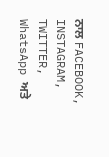ਨਾਲ FACEBOOK, INSTAGRAM, TWITTER, WhatsApp ਅਤੇ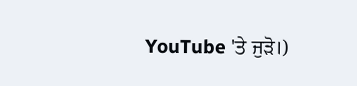YouTube 'ਤੇ ਜੁੜੋ।)